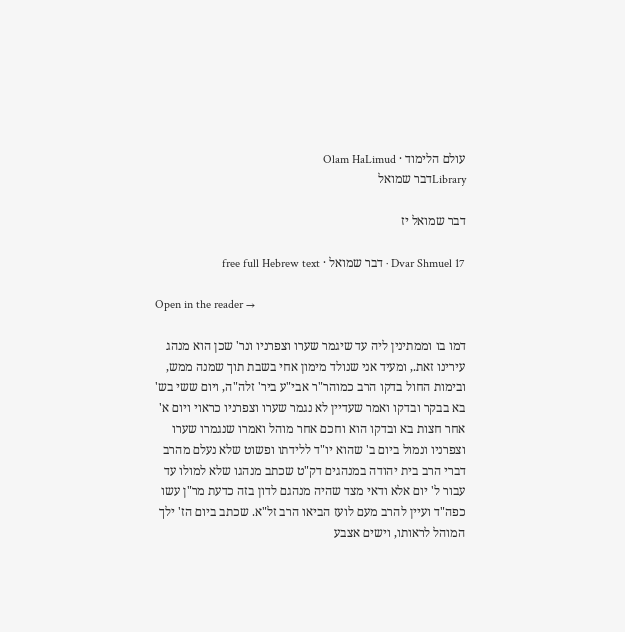עולם הלימוד · Olam HaLimud
Libraryדבר שמואל

דבר שמואל יז

Dvar Shmuel 17 · דבר שמואל · free full Hebrew text

Open in the reader →

דמו בו וממתינין ליה עד שיגמר שערו וצפרניו ונר' שכן הוא מנהג עירינו זאת., ומעיד אני שנולד מימון אחי בשבת תוך שמנה ממש, ובימות החול בדקו הרב כמוהר"ר אבי"ע ביר' זלה"ה, ויום ששי בש' בא בבקר ובדקו ואמר שעדיין לא נגמר שערו וצפרניו כראוי ויום א' אחר חצות בא ובדקו הוא וחכם אחר מוהל ואמרו שנגמרו שערו וצפרניו ונמול ביום ב' שהוא יו"ד ללידתו ופשוט שלא נעלם מהרב דברי הרב בית יהודה במנהגים דק"ט שכתב מנהגו שלא למולו עד עבור ל' יום אלא ודאי מצד שהיה מנהגם לדון בזה כדעת מר"ן עשו כפה"ד ועיין להרב מעם לועז הביאו הרב זל"א. שכתב ביום הז' ילך המוהל לראותו, וישים אצבע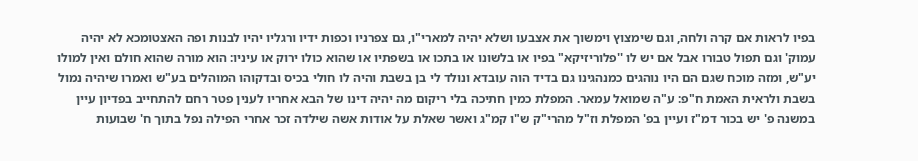בפיו לראות אם קרה ולחה, וגם שימצוץ וימשוך את אצבעו ושלא יהיה למארי"ו, גם צפרניו וכפות ידיו ורגליו יהיו לבנות ופה האצטומכא לא יהיה עמוק' וגם תפול טבורו אבל אם יש לו ''פלוריזיקא" בפיו או בלשונו או בתכו או בשפתיו או שהוא כולו ירוק או עיניו: הוא מורה שהוא חולם ואין למולו יע"ש, ומזה מוכח שגם הם היו נוהגים כמנהגינו גם בדיד הוה עובדא ונולד לי בן בשבת והיה לו חולי בכיס ובדקוהו המוהלים בע"ש ואמרו שיהיה נמול בשבת ולראית האמת ח"פ: ע"ה שמואל עמאר. המפלת כמין חתיכה בלי ריקום מה יהיה דינו של הבא אחריו לענין פטר רחם להתחייב בפדיון עיין במשנה פ' יש בכור דמ"ז ועיין בפ' המפלת וז"ל מהרי"ק ש"ו קמ"ג ואשר שאלת על אודות אשה שילדה זכר אחרי הפילה נפל בתוך ח' שבועות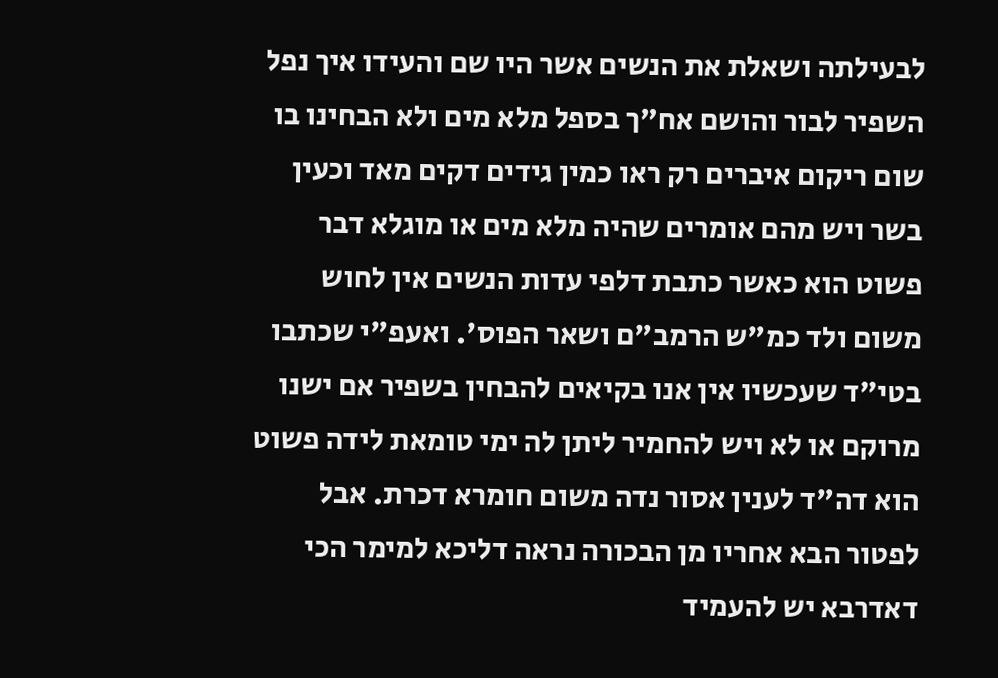לבעילתה ושאלת את הנשים אשר היו שם והעידו איך נפל השפיר לבור והושם אח"ך בספל מלא מים ולא הבחינו בו שום ריקום איברים רק ראו כמין גידים דקים מאד וכעין בשר ויש מהם אומרים שהיה מלא מים או מוגלא דבר פשוט הוא כאשר כתבת דלפי עדות הנשים אין לחוש משום ולד כמ"ש הרמב"ם ושאר הפוס'. ואעפ"י שכתבו בטי"ד שעכשיו אין אנו בקיאים להבחין בשפיר אם ישנו מרוקם או לא ויש להחמיר ליתן לה ימי טומאת לידה פשוט הוא דה"ד לענין אסור נדה משום חומרא דכרת. אבל לפטור הבא אחריו מן הבכורה נראה דליכא למימר הכי דאדרבא יש להעמיד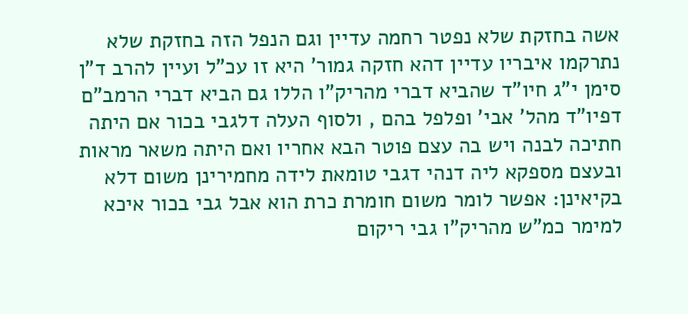אשה בחזקת שלא נפטר רחמה עדיין וגם הנפל הזה בחזקת שלא נתרקמו איבריו עדיין דהא חזקה גמור' היא זו עכ"ל ועיין להרב ד"ן סימן י"ג חיו"ד שהביא דברי מהריק"ו הללו גם הביא דברי הרמב"ם דפיו"ד מהל' אבי' ופלפל בהם , ולסוף העלה דלגבי בכור אם היתה חתיכה לבנה ויש בה עצם פוטר הבא אחריו ואם היתה משאר מראות ובעצם מספקא ליה דנהי דגבי טומאת לידה מחמירינן משום דלא בקיאינן: אפשר לומר משום חומרת כרת הוא אבל גבי בכור איכא למימר כמ"ש מהריק"ו גבי ריקום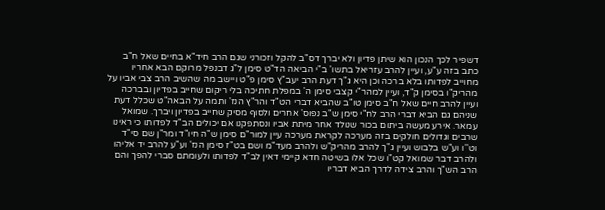דשפיר לכך הנכון הוא שיתן פדיון ולא יברך דס"ב להקל וזכורני שגם הרב חיד"א בחיים שאל ח"ב כתב בזה ע"ע, ועיין להרב עזריאל בתשו' ב"י הביאה הד"ט סימן ל"ג דבנפל מרוקם הבא אחריו מחוייב לפדותו בלא ברכה וכן היא ג"ך דעת הרב יעב"ץ סימן פ"ט ויישב מה שהשיב הרב צבי אביו על מהריק"ו בסימן ק"ד, ועיין למהר"י קצבי סימן ה' במפלת חתיכה בלי ריקום שחייב בפדיון ובברכה ועיין להרב חיים שאל ח"ב סימן טו"ב שהביא דברי הט"ד והר"ץ הנז' ותמה על הבאה"ט שכלל דעת שניהם גם הביא דברי הרב לח"י סימן ש"ב נפוס' אחרים ולסוף מסיק שחייב בפדיון ויברך. שמואל עמאר. אירע מעשה ביתום בכור שנולד אחר מיתת אביו ונסתפקנו אם יכולים הב"ד לפדותו כי ראינו שרבים וגדולים חולקים בזה מערכה לקראת מערכה עיין למור"ם סימן ש"ה חיו"ד ומר"ן שם סי"ד וט''ו וע"ש בלבוש ועיין ג"ך להרב מהריק"ש ולהרב מעד"מ ושם בט"ז סימן הנז' וע"ע להרב יד אליהו ולהרב דבר שמואל קט"ו שכל אלו בשיטה חדא קיימי דאין לב"ד לפדותו ולעומתם סברי להפך והם הרב הש"ך והרב צידה לדרך הביא דבריו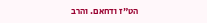הט"ז ודחאם. והרב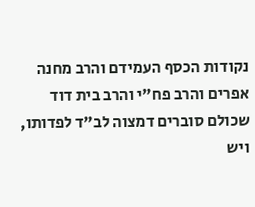נקודות הכסף העמידם והרב מחנה אפרים והרב פח"י והרב בית דוד שכולם סוברים דמצוה לב"ד לפדותו, ויש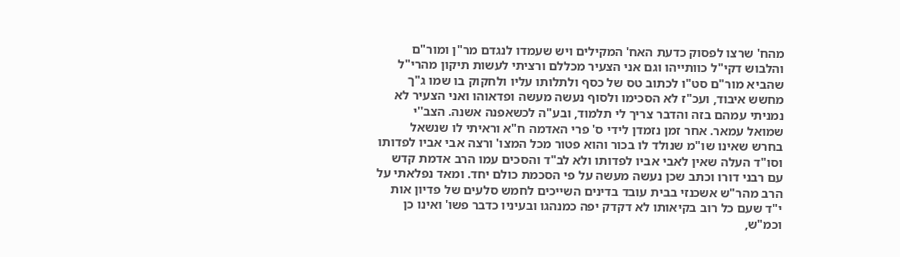מהח' שרצו לפסוק כדעת האח' המקילים ויש שעמדו לנגדם מר"ן ומור"ם והלבוש דקי"ל כוותייהו וגם אני הצעיר מכללם ורציתי לעשות תיקון מהרי"ל שהביא מור"ם סט"ו לכתוב טס של כסף ולתלותו עליו ולחקוק בו שמו ג"ך מחשש איבוד, ועכ"ז לא הסכימו ולסוף נעשה מעשה ופדאוהו ואני הצעיר לא נמניתי עמהם בזה והדבר צריך לי תלמוד, ובע"ה לכשאפנה אשנה. הצב''י שמואל עמאר. אחר זמן נזמדן לידי ס' פרי האדמה ח"א וראיתי לו שנשאל בחרש שאינו שו"מ שנולד לו בכור והוא פטור מכל המצו' ורצה אבי אביו לפדותו וסו"ד העלה שאין לאבי אביו לפדותו ולא לב"ד והסכים עמו הרב אדמת קדש עם רבני דורו וכתב שכן נעשה מעשה על פי הסכמת כולם יחד. ומאד נפלאתי על הרב מהר"ש אשכנזי בבית עובד בדינים השייכים לחמש סלעים של פדיון אות י"ד שעם כל רוב בקיאותו לא דקדק יפה כמנהגו ובעיניו כדבר פשו' ואינו כן וכמ"ש,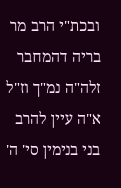ובכת"י הרב מר בריה דהמחבר זלה"ה נמ"ך וז"ל א"ה עיין להרב בני בנימין סי' ה'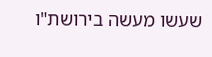שעשו מעשה בירושת"ו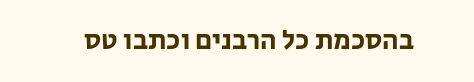בהסכמת כל הרבנים וכתבו טס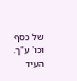של כסף וכו' ע"ך. העיד